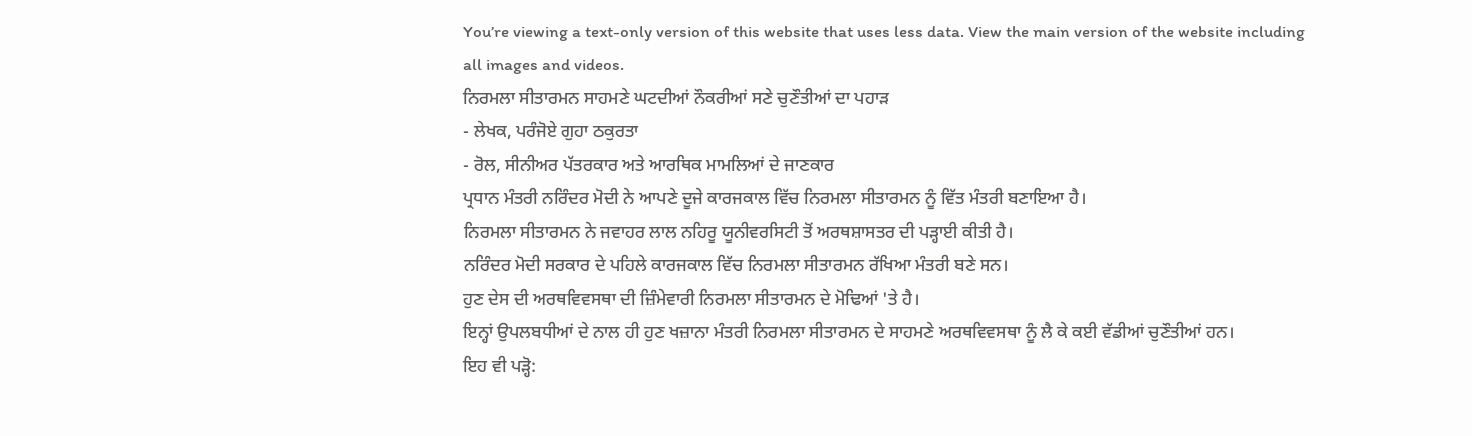You’re viewing a text-only version of this website that uses less data. View the main version of the website including all images and videos.
ਨਿਰਮਲਾ ਸੀਤਾਰਮਨ ਸਾਹਮਣੇ ਘਟਦੀਆਂ ਨੌਕਰੀਆਂ ਸਣੇ ਚੁਣੌਤੀਆਂ ਦਾ ਪਹਾੜ
- ਲੇਖਕ, ਪਰੰਜੋਏ ਗੁਹਾ ਠਕੁਰਤਾ
- ਰੋਲ, ਸੀਨੀਅਰ ਪੱਤਰਕਾਰ ਅਤੇ ਆਰਥਿਕ ਮਾਮਲਿਆਂ ਦੇ ਜਾਣਕਾਰ
ਪ੍ਰਧਾਨ ਮੰਤਰੀ ਨਰਿੰਦਰ ਮੋਦੀ ਨੇ ਆਪਣੇ ਦੂਜੇ ਕਾਰਜਕਾਲ ਵਿੱਚ ਨਿਰਮਲਾ ਸੀਤਾਰਮਨ ਨੂੰ ਵਿੱਤ ਮੰਤਰੀ ਬਣਾਇਆ ਹੈ।
ਨਿਰਮਲਾ ਸੀਤਾਰਮਨ ਨੇ ਜਵਾਹਰ ਲਾਲ ਨਹਿਰੂ ਯੂਨੀਵਰਸਿਟੀ ਤੋਂ ਅਰਥਸ਼ਾਸਤਰ ਦੀ ਪੜ੍ਹਾਈ ਕੀਤੀ ਹੈ।
ਨਰਿੰਦਰ ਮੋਦੀ ਸਰਕਾਰ ਦੇ ਪਹਿਲੇ ਕਾਰਜਕਾਲ ਵਿੱਚ ਨਿਰਮਲਾ ਸੀਤਾਰਮਨ ਰੱਖਿਆ ਮੰਤਰੀ ਬਣੇ ਸਨ।
ਹੁਣ ਦੇਸ ਦੀ ਅਰਥਵਿਵਸਥਾ ਦੀ ਜ਼ਿੰਮੇਵਾਰੀ ਨਿਰਮਲਾ ਸੀਤਾਰਮਨ ਦੇ ਮੋਢਿਆਂ 'ਤੇ ਹੈ।
ਇਨ੍ਹਾਂ ਉਪਲਬਧੀਆਂ ਦੇ ਨਾਲ ਹੀ ਹੁਣ ਖਜ਼ਾਨਾ ਮੰਤਰੀ ਨਿਰਮਲਾ ਸੀਤਾਰਮਨ ਦੇ ਸਾਹਮਣੇ ਅਰਥਵਿਵਸਥਾ ਨੂੰ ਲੈ ਕੇ ਕਈ ਵੱਡੀਆਂ ਚੁਣੌਤੀਆਂ ਹਨ।
ਇਹ ਵੀ ਪੜ੍ਹੋ: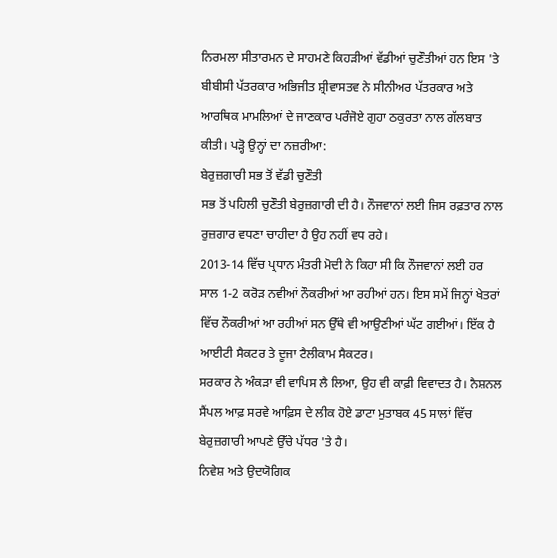ਨਿਰਮਲਾ ਸੀਤਾਰਮਨ ਦੇ ਸਾਹਮਣੇ ਕਿਹੜੀਆਂ ਵੱਡੀਆਂ ਚੁਣੌਤੀਆਂ ਹਨ ਇਸ 'ਤੇ ਬੀਬੀਸੀ ਪੱਤਰਕਾਰ ਅਭਿਜੀਤ ਸ਼੍ਰੀਵਾਸਤਵ ਨੇ ਸੀਨੀਅਰ ਪੱਤਰਕਾਰ ਅਤੇ ਆਰਥਿਕ ਮਾਮਲਿਆਂ ਦੇ ਜਾਣਕਾਰ ਪਰੰਜੋਏ ਗੁਹਾ ਠਕੁਰਤਾ ਨਾਲ ਗੱਲਬਾਤ ਕੀਤੀ। ਪੜ੍ਹੋ ਉਨ੍ਹਾਂ ਦਾ ਨਜ਼ਰੀਆ:
ਬੇਰੁਜ਼ਗਾਰੀ ਸਭ ਤੋਂ ਵੱਡੀ ਚੁਣੌਤੀ
ਸਭ ਤੋਂ ਪਹਿਲੀ ਚੁਣੌਤੀ ਬੇਰੁਜ਼ਗਾਰੀ ਦੀ ਹੈ। ਨੌਜਵਾਨਾਂ ਲਈ ਜਿਸ ਰਫ਼ਤਾਰ ਨਾਲ ਰੁਜ਼ਗਾਰ ਵਧਣਾ ਚਾਹੀਦਾ ਹੈ ਉਹ ਨਹੀਂ ਵਧ ਰਹੇ।
2013-14 ਵਿੱਚ ਪ੍ਰਧਾਨ ਮੰਤਰੀ ਮੋਦੀ ਨੇ ਕਿਹਾ ਸੀ ਕਿ ਨੌਜਵਾਨਾਂ ਲਈ ਹਰ ਸਾਲ 1-2 ਕਰੋੜ ਨਵੀਆਂ ਨੌਕਰੀਆਂ ਆ ਰਹੀਆਂ ਹਨ। ਇਸ ਸਮੇਂ ਜਿਨ੍ਹਾਂ ਖੇਤਰਾਂ ਵਿੱਚ ਨੌਕਰੀਆਂ ਆ ਰਹੀਆਂ ਸਨ ਉੱਥੇ ਵੀ ਆਉਣੀਆਂ ਘੱਟ ਗਈਆਂ। ਇੱਕ ਹੈ ਆਈਟੀ ਸੈਕਟਰ ਤੇ ਦੂਜਾ ਟੈਲੀਕਾਮ ਸੈਕਟਰ।
ਸਰਕਾਰ ਨੇ ਅੰਕੜਾ ਵੀ ਵਾਪਿਸ ਲੈ ਲਿਆ, ਉਹ ਵੀ ਕਾਫ਼ੀ ਵਿਵਾਦਤ ਹੈ। ਨੈਸ਼ਨਲ ਸੈਂਪਲ ਆਫ਼ ਸਰਵੇ ਆਫ਼ਿਸ ਦੇ ਲੀਕ ਹੋਏ ਡਾਟਾ ਮੁਤਾਬਕ 45 ਸਾਲਾਂ ਵਿੱਚ ਬੇਰੁਜ਼ਗਾਰੀ ਆਪਣੇ ਉੱਚੇ ਪੱਧਰ 'ਤੇ ਹੈ।
ਨਿਵੇਸ਼ ਅਤੇ ਉਦਯੋਗਿਕ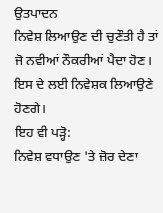ਉਤਪਾਦਨ
ਨਿਵੇਸ਼ ਲਿਆਉਣ ਦੀ ਚੁਣੌਤੀ ਹੈ ਤਾਂ ਜੋ ਨਵੀਆਂ ਨੌਕਰੀਆਂ ਪੈਦਾ ਹੋਣ। ਇਸ ਦੇ ਲਈ ਨਿਵੇਸ਼ਕ ਲਿਆਉਣੇ ਹੋਣਗੇ।
ਇਹ ਵੀ ਪੜ੍ਹੋ:
ਨਿਵੇਸ਼ ਵਧਾਉਣ 'ਤੇ ਜ਼ੋਰ ਦੇਣਾ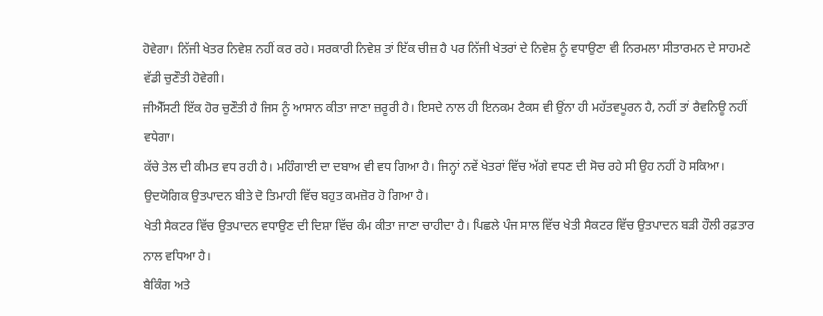ਹੋਵੇਗਾ। ਨਿੱਜੀ ਖੇਤਰ ਨਿਵੇਸ਼ ਨਹੀਂ ਕਰ ਰਹੇ। ਸਰਕਾਰੀ ਨਿਵੇਸ਼ ਤਾਂ ਇੱਕ ਚੀਜ਼ ਹੈ ਪਰ ਨਿੱਜੀ ਖੇਤਰਾਂ ਦੇ ਨਿਵੇਸ਼ ਨੂੰ ਵਧਾਉਣਾ ਵੀ ਨਿਰਮਲਾ ਸੀਤਾਰਮਨ ਦੇ ਸਾਹਮਣੇ ਵੱਡੀ ਚੁਣੌਤੀ ਹੋਵੇਗੀ।
ਜੀਐੱਸਟੀ ਇੱਕ ਹੋਰ ਚੁਣੌਤੀ ਹੈ ਜਿਸ ਨੂੰ ਆਸਾਨ ਕੀਤਾ ਜਾਣਾ ਜ਼ਰੂਰੀ ਹੈ। ਇਸਦੇ ਨਾਲ ਹੀ ਇਨਕਮ ਟੈਕਸ ਵੀ ਉਂਨਾ ਹੀ ਮਹੱਤਵਪੂਰਨ ਹੈ, ਨਹੀਂ ਤਾਂ ਰੈਵਨਿਊ ਨਹੀਂ ਵਧੇਗਾ।
ਕੱਚੇ ਤੇਲ ਦੀ ਕੀਮਤ ਵਧ ਰਹੀ ਹੈ। ਮਹਿੰਗਾਈ ਦਾ ਦਬਾਅ ਵੀ ਵਧ ਗਿਆ ਹੈ। ਜਿਨ੍ਹਾਂ ਨਵੇਂ ਖੇਤਰਾਂ ਵਿੱਚ ਅੱਗੇ ਵਧਣ ਦੀ ਸੋਚ ਰਹੇ ਸੀ ਉਹ ਨਹੀਂ ਹੋ ਸਕਿਆ। ਉਦਯੋਗਿਕ ਉਤਪਾਦਨ ਬੀਤੇ ਦੋ ਤਿਮਾਹੀ ਵਿੱਚ ਬਹੁਤ ਕਮਜ਼ੋਰ ਹੋ ਗਿਆ ਹੈ।
ਖੇਤੀ ਸੈਕਟਰ ਵਿੱਚ ਉਤਪਾਦਨ ਵਧਾਉਣ ਦੀ ਦਿਸ਼ਾ ਵਿੱਚ ਕੰਮ ਕੀਤਾ ਜਾਣਾ ਚਾਹੀਦਾ ਹੈ। ਪਿਛਲੇ ਪੰਜ ਸਾਲ ਵਿੱਚ ਖੇਤੀ ਸੈਕਟਰ ਵਿੱਚ ਉਤਪਾਦਨ ਬੜੀ ਹੌਲੀ ਰਫ਼ਤਾਰ ਨਾਲ ਵਧਿਆ ਹੈ।
ਬੈਕਿੰਗ ਅਤੇ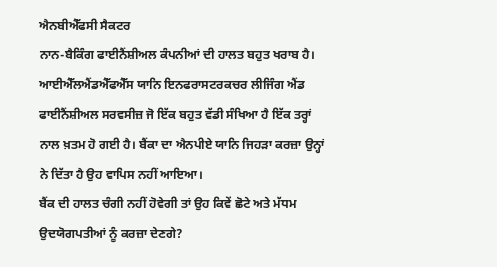ਐਨਬੀਐੱਫਸੀ ਸੈਕਟਰ
ਨਾਨ-ਬੈਕਿੰਗ ਫਾਈਨੈਂਸ਼ੀਅਲ ਕੰਪਨੀਆਂ ਦੀ ਹਾਲਤ ਬਹੁਤ ਖਰਾਬ ਹੈ। ਆਈਐੱਲਐਂਡਐੱਫਐੱਸ ਯਾਨਿ ਇਨਫਰਾਸਟਰਕਚਰ ਲੀਜਿੰਗ ਐਂਡ ਫਾਈਨੈਂਸ਼ੀਅਲ ਸਰਵਸੀਜ਼ ਜੋ ਇੱਕ ਬਹੁਤ ਵੱਡੀ ਸੰਖਿਆ ਹੈ ਇੱਕ ਤਰ੍ਹਾਂ ਨਾਲ ਖ਼ਤਮ ਹੋ ਗਈ ਹੈ। ਬੈਂਕਾ ਦਾ ਐਨਪੀਏ ਯਾਨਿ ਜਿਹੜਾ ਕਰਜ਼ਾ ਉਨ੍ਹਾਂ ਨੇ ਦਿੱਤਾ ਹੈ ਉਹ ਵਾਪਿਸ ਨਹੀਂ ਆਇਆ।
ਬੈਂਕ ਦੀ ਹਾਲਤ ਚੰਗੀ ਨਹੀਂ ਹੋਵੇਗੀ ਤਾਂ ਉਹ ਕਿਵੇਂ ਛੋਟੇ ਅਤੇ ਮੱਧਮ ਉਦਯੋਗਪਤੀਆਂ ਨੂੰ ਕਰਜ਼ਾ ਦੇਣਗੇ?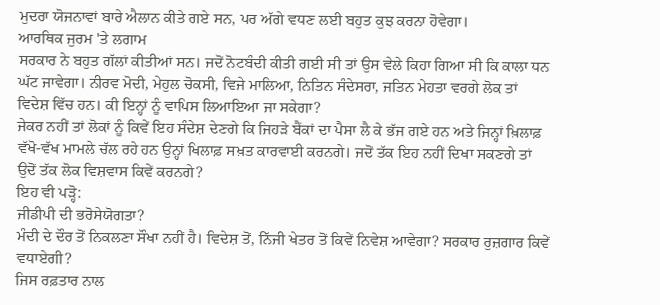ਮੁਦਰਾ ਯੋਜਨਾਵਾਂ ਬਾਰੇ ਐਲਾਨ ਕੀਤੇ ਗਏ ਸਨ, ਪਰ ਅੱਗੇ ਵਧਣ ਲਈ ਬਹੁਤ ਕੁਝ ਕਰਨਾ ਹੋਵੇਗਾ।
ਆਰਥਿਕ ਜੁਰਮ 'ਤੇ ਲਗਾਮ
ਸਰਕਾਰ ਨੇ ਬਹੁਤ ਗੱਲਾਂ ਕੀਤੀਆਂ ਸਨ। ਜਦੋਂ ਨੋਟਬੰਦੀ ਕੀਤੀ ਗਈ ਸੀ ਤਾਂ ਉਸ ਵੇਲੇ ਕਿਹਾ ਗਿਆ ਸੀ ਕਿ ਕਾਲਾ ਧਨ ਘੱਟ ਜਾਵੇਗਾ। ਨੀਰਵ ਮੋਦੀ, ਮੇਹੁਲ ਚੋਕਸੀ, ਵਿਜੇ ਮਾਲਿਆ, ਨਿਤਿਨ ਸੰਦੇਸਰਾ, ਜਤਿਨ ਮੇਹਤਾ ਵਰਗੇ ਲੋਕ ਤਾਂ ਵਿਦੇਸ਼ ਵਿੱਚ ਹਨ। ਕੀ ਇਨ੍ਹਾਂ ਨੂੰ ਵਾਪਿਸ ਲਿਆਇਆ ਜਾ ਸਕੇਗਾ?
ਜੇਕਰ ਨਹੀਂ ਤਾਂ ਲੋਕਾਂ ਨੂੰ ਕਿਵੇਂ ਇਹ ਸੰਦੇਸ਼ ਦੇਣਗੇ ਕਿ ਜਿਹੜੇ ਬੈਂਕਾਂ ਦਾ ਪੈਸਾ ਲੈ ਕੇ ਭੱਜ ਗਏ ਹਨ ਅਤੇ ਜਿਨ੍ਹਾਂ ਖ਼ਿਲਾਫ਼ ਵੱਖੋ-ਵੱਖ ਮਾਮਲੇ ਚੱਲ ਰਹੇ ਹਨ ਉਨ੍ਹਾਂ ਖਿਲਾਫ਼ ਸਖ਼ਤ ਕਾਰਵਾਈ ਕਰਨਗੇ। ਜਦੋਂ ਤੱਕ ਇਹ ਨਹੀਂ ਦਿਖਾ ਸਕਣਗੇ ਤਾਂ ਉਦੋਂ ਤੱਕ ਲੋਕ ਵਿਸ਼ਵਾਸ ਕਿਵੇਂ ਕਰਨਗੇ?
ਇਹ ਵੀ ਪੜ੍ਹੋ:
ਜੀਡੀਪੀ ਦੀ ਭਰੋਸੇਯੋਗਤਾ?
ਮੰਦੀ ਦੇ ਦੌਰ ਤੋਂ ਨਿਕਲਣਾ ਸੌਖਾ ਨਹੀਂ ਹੈ। ਵਿਦੇਸ਼ ਤੋਂ, ਨਿੱਜੀ ਖੇਤਰ ਤੋਂ ਕਿਵੇਂ ਨਿਵੇਸ਼ ਆਵੇਗਾ? ਸਰਕਾਰ ਰੁਜ਼ਗਾਰ ਕਿਵੇਂ ਵਧਾਏਗੀ?
ਜਿਸ ਰਫ਼ਤਾਰ ਨਾਲ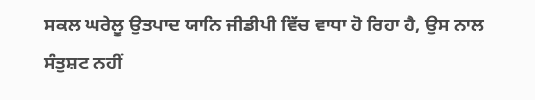ਸਕਲ ਘਰੇਲੂ ਉਤਪਾਦ ਯਾਨਿ ਜੀਡੀਪੀ ਵਿੱਚ ਵਾਧਾ ਹੋ ਰਿਹਾ ਹੈ, ਉਸ ਨਾਲ ਸੰਤੁਸ਼ਟ ਨਹੀਂ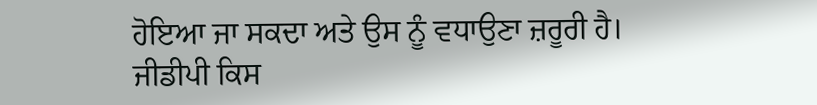ਹੋਇਆ ਜਾ ਸਕਦਾ ਅਤੇ ਉਸ ਨੂੰ ਵਧਾਉਣਾ ਜ਼ਰੂਰੀ ਹੈ।
ਜੀਡੀਪੀ ਕਿਸ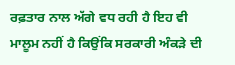ਰਫ਼ਤਾਰ ਨਾਲ ਅੱਗੇ ਵਧ ਰਹੀ ਹੈ ਇਹ ਵੀ ਮਾਲੂਮ ਨਹੀਂ ਹੈ ਕਿਉਂਕਿ ਸਰਕਾਰੀ ਅੰਕੜੇ ਦੀ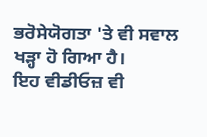ਭਰੋਸੇਯੋਗਤਾ 'ਤੇ ਵੀ ਸਵਾਲ ਖੜ੍ਹਾ ਹੋ ਗਿਆ ਹੈ।
ਇਹ ਵੀਡੀਓਜ਼ ਵੀ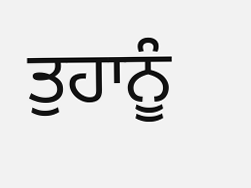ਤੁਹਾਨੂੰ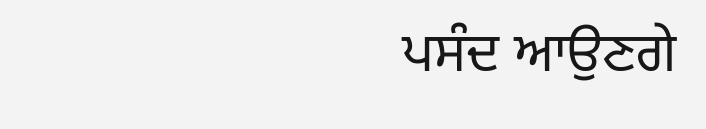ਪਸੰਦ ਆਉਣਗੇ